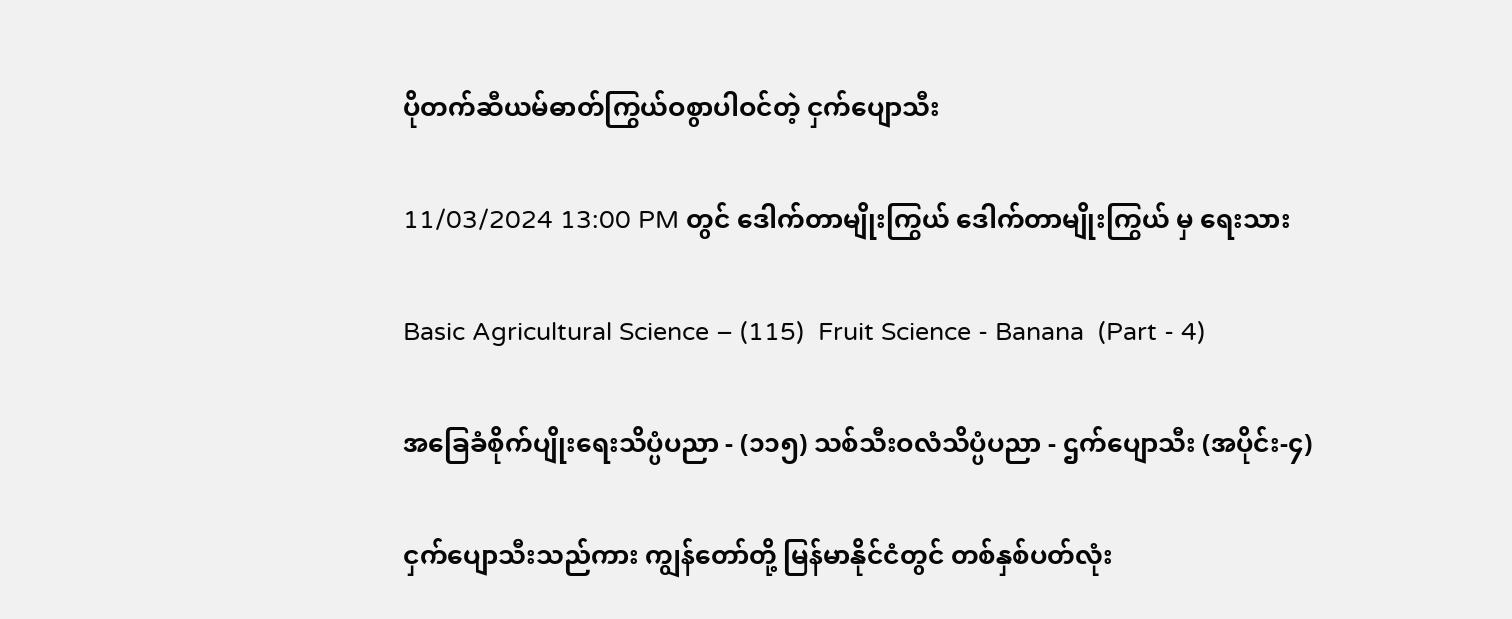ပိုတက်ဆီယမ်ဓာတ်ကြွယ်ဝစွာပါဝင်တဲ့ ငှက်ပျောသီး

11/03/2024 13:00 PM တွင် ဒေါက်တာမျိုးကြွယ် ဒေါက်တာမျိုးကြွယ် မှ ရေးသား

Basic Agricultural Science – (115)  Fruit Science - Banana  (Part - 4)

အခြေခံစိုက်ပျိုးရေးသိပ္ပံပညာ - (၁၁၅) သစ်သီးဝလံသိပ္ပံပညာ - ဌက်ပျောသီး (အပိုင်း-၄)

ငှက်ပျောသီးသည်ကား ကျွန်တော်တို့ မြန်မာနိုင်ငံတွင် တစ်နှစ်ပတ်လုံး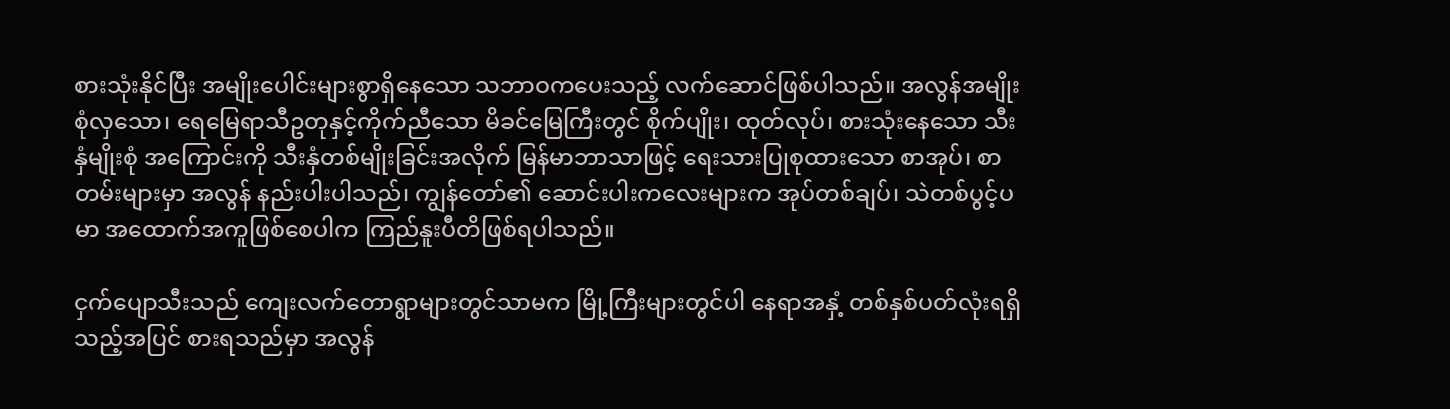စားသုံးနိုင်ပြီး အမျိုးပေါင်းများစွာရှိနေသော သဘာဝကပေးသည့် လက်ဆောင်ဖြစ်ပါသည်။ အလွန်အမျိုးစုံလှသော၊ ရေမြေရာသီဥတုနှင့်ကိုက်ညီသော မိခင်မြေကြီးတွင် စိုက်ပျိုး၊ ထုတ်လုပ်၊ စားသုံးနေသော သီးနှံမျိုးစုံ အကြောင်းကို သီးနှံတစ်မျိုးခြင်းအလိုက် မြန်မာဘာသာဖြင့် ရေးသားပြုစုထားသော စာအုပ်၊ စာတမ်းများမှာ အလွန် နည်းပါးပါသည်၊ ကျွန်တော်၏ ဆောင်းပါးကလေးများက အုပ်တစ်ချပ်၊ သဲတစ်ပွင့်ပမာ အထောက်အကူဖြစ်စေပါက ကြည်နူးပီတိဖြစ်ရပါသည်။

ငှက်ပျောသီးသည် ကျေးလက်တောရွာများတွင်သာမက မြို့ကြီးများတွင်ပါ နေရာအနှံ့ တစ်နှစ်ပတ်လုံးရရှိသည့်အပြင် စားရသည်မှာ အလွန်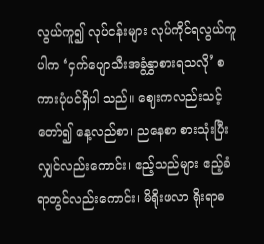လွယ်ကူ၍ လုပ်ငန်းများ လုပ်ကိုင်ရလွယ်ကူပါက ‘ငှက်ပျောသီးအခွံနွှာစားရသလို’ စကားပုံပင်ရှိပါ သည်။ ဈေးကလည်းသင့်တော်၍ နေ့လည်စာ၊ ညနေစာ စားသုံးပြီးလျှင်လည်းကောင်း၊ ဧည့်သည်များ ဧည့်ခံရာတွင်လည်းကောင်း၊ မိရိုးဖလာ ရိုးရာဓ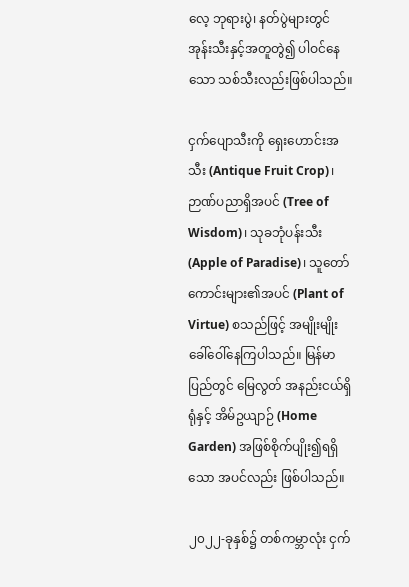လေ့ ဘုရားပွဲ၊ နတ်ပွဲများတွင် အုန်းသီးနှင့်အတူတွဲ၍ ပါဝင်နေသော သစ်သီးလည်းဖြစ်ပါသည်။

ငှက်ပျောသီးကို ရှေးဟောင်းအသီး (Antique Fruit Crop)၊ ဉာဏ်ပညာရှိအပင် (Tree of Wisdom)၊ သုခဘုံပန်းသီး (Apple of Paradise)၊ သူတော်ကောင်းများ၏အပင် (Plant of Virtue) စသည်ဖြင့် အမျိုးမျိုးခေါ်ဝေါ်နေကြပါသည်။ မြန်မာပြည်တွင် မြေလွတ် အနည်းငယ်ရှိရုံနှင့် အိမ်ဥယျာဉ် (Home Garden) အဖြစ်စိုက်ပျိုး၍ရရှိသော အပင်လည်း ဖြစ်ပါသည်။

၂၀၂၂-ခုနှစ်၌ တစ်ကမ္ဘာလုံး ငှက်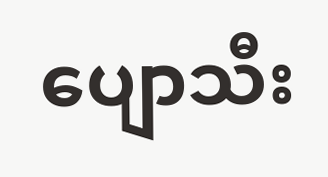ပျောသီး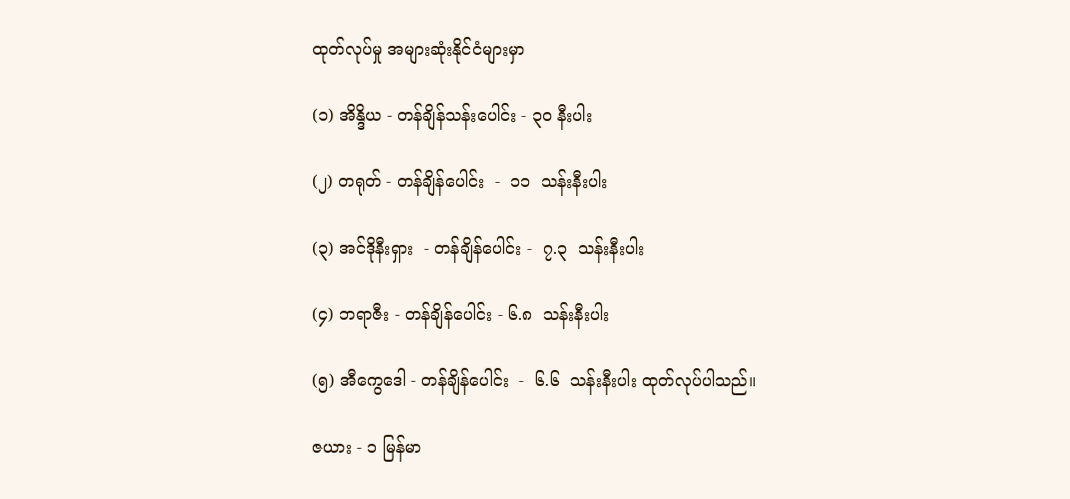ထုတ်လုပ်မှု အများဆုံးနိုင်ငံများမှာ

(၁) အိန္ဒိယ - တန်ချိန်သန်းပေါင်း - ၃၀ နီးပါး

(၂) တရုတ် - တန်ချိန်ပေါင်း  -  ၁၁  သန်းနီးပါး

(၃) အင်ဒိုနီးရှား  - တန်ချိန်ပေါင်း -  ၇.၃  သန်းနီးပါး

(၄) ဘရာဇီး - တန်ချိန်ပေါင်း - ၆.၈  သန်းနီးပါး

(၅) အီကွေဒေါ - တန်ချိန်ပေါင်း  -  ၆.၆  သန်းနီးပါး ထုတ်လုပ်ပါသည်။

ဇယား - ၁ မြန်မာ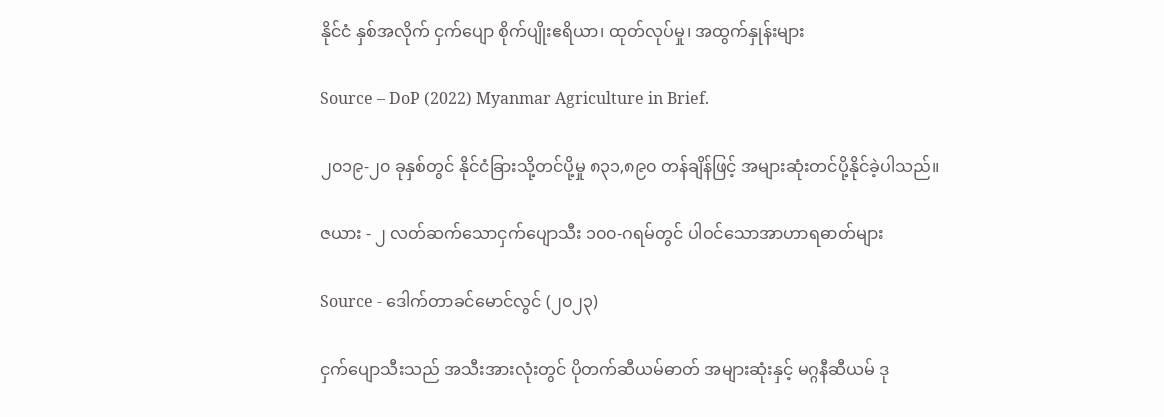နိုင်ငံ နှစ်အလိုက် ငှက်ပျော စိုက်ပျိုးဧရိယာ၊ ထုတ်လုပ်မှု၊ အထွက်နှုန်းများ

Source – DoP (2022) Myanmar Agriculture in Brief.

၂၀၁၉-၂၀ ခုနှစ်တွင် နိုင်ငံခြားသို့တင်ပို့မှု ၈၃၁,၈၉၀ တန်ချိန်ဖြင့် အများဆုံးတင်ပို့နိုင်ခဲ့ပါသည်။

ဇယား - ၂ လတ်ဆက်သောငှက်ပျောသီး ၁၀၀-ဂရမ်တွင် ပါဝင်သောအာဟာရဓာတ်များ

Source - ဒေါက်တာခင်မောင်လွင် (၂၀၂၃)

ငှက်ပျောသီးသည် အသီးအားလုံးတွင် ပိုတက်ဆီယမ်ဓာတ် အများဆုံးနှင့် မဂ္ဂနီဆီယမ် ဒု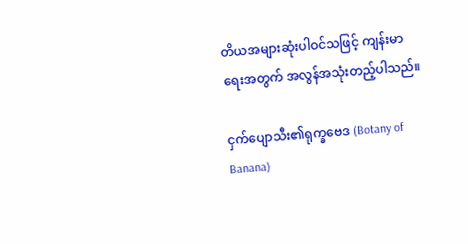တိယအများဆုံးပါဝင်သဖြင့် ကျန်းမာရေးအတွက် အလွန်အသုံးတည့်ပါသည်။

ငှက်ပျောသီး၏ရုက္ခဗေဒ (Botany of Banana)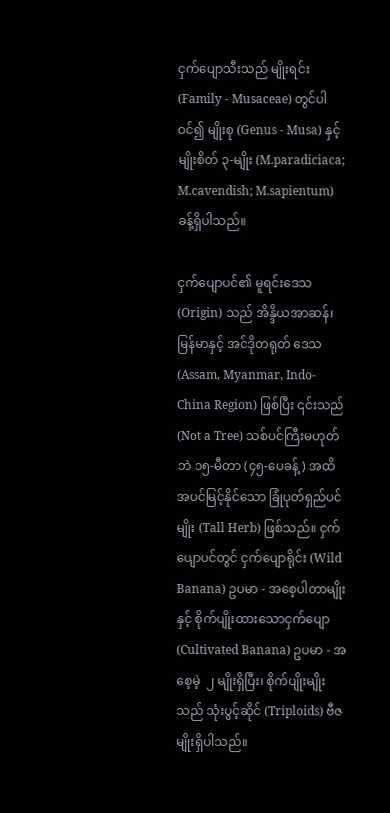ငှက်ပျောသီးသည် မျိုးရင်း (Family - Musaceae) တွင်ပါဝင်၍ မျိုးစု (Genus - Musa) နှင့် မျိုးစိတ် ၃-မျိုး (M.paradiciaca; M.cavendish; M.sapientum) ခန့်ရှိပါသည်။

ငှက်ပျောပင်၏ မူရင်းဒေသ (Origin) သည် အိန္ဒိယအာဆန်၊ မြန်မာနှင့် အင်ဒိုတရုတ် ဒေသ (Assam, Myanmar, Indo-China Region) ဖြစ်ပြီး ၎င်းသည် (Not a Tree) သစ်ပင်ကြီးမဟုတ်ဘဲ ၁၅-မီတာ (၄၅-ပေခန့်) အထိ အပင်မြင့်နိုင်သော ခြုံပုတ်ရှည်ပင်မျိုး (Tall Herb) ဖြစ်သည်။ ငှက်ပျောပင်တွင် ငှက်ပျောရိုင်း (Wild Banana) ဥပမာ - အစေ့ပါတာမျိုးနှင့် စိုက်ပျိုးထားသောငှက်ပျော (Cultivated Banana) ဥပမာ - အစေ့မဲ့  ၂ မျိုးရှိပြီး၊ စိုက်ပျိုးမျိုးသည် သုံးပွင့်ဆိုင် (Triploids) ဗီဇမျိုးရှိပါသည်။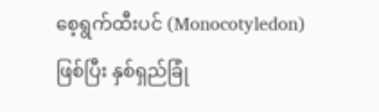စေ့ရွက်ထီးပင် (Monocotyledon) ဖြစ်ပြီး နှစ်ရှည်ခြုံ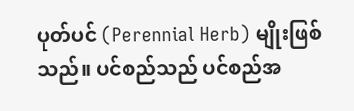ပုတ်ပင် (Perennial Herb) မျိုးဖြစ်သည်။ ပင်စည်သည် ပင်စည်အ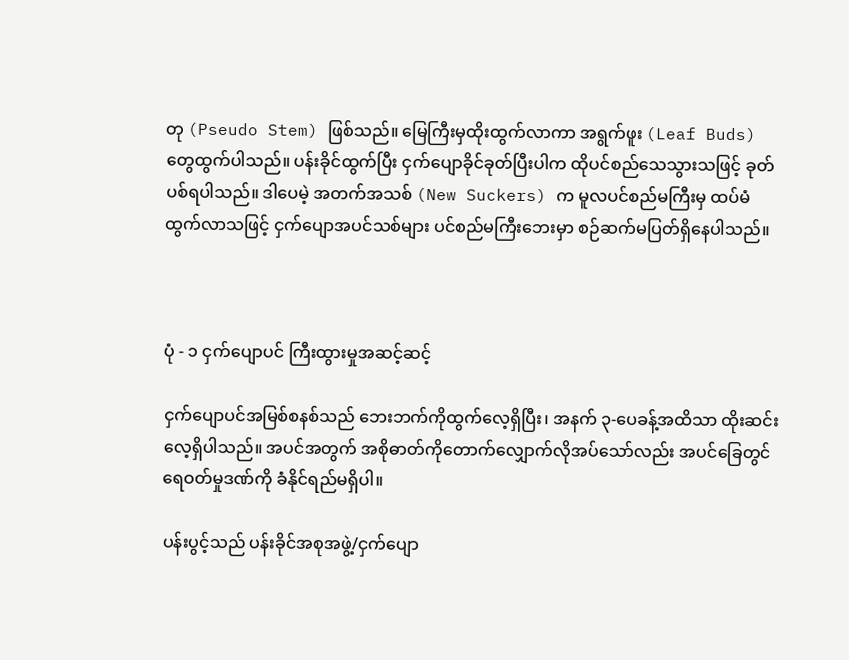တု (Pseudo Stem) ဖြစ်သည်။ မြေကြီးမှထိုးထွက်လာကာ အရွက်ဖူး (Leaf Buds) တွေထွက်ပါသည်။ ပန်းခိုင်ထွက်ပြီး ငှက်ပျောခိုင်ခုတ်ပြီးပါက ထိုပင်စည်သေသွားသဖြင့် ခုတ်ပစ်ရပါသည်။ ဒါပေမဲ့ အတက်အသစ် (New Suckers) က မူလပင်စည်မကြီးမှ ထပ်မံထွက်လာသဖြင့် ငှက်ပျောအပင်သစ်များ ပင်စည်မကြီးဘေးမှာ စဉ်ဆက်မပြတ်ရှိနေပါသည်။



ပုံ - ၁ ငှက်ပျောပင် ကြီးထွားမှုအဆင့်ဆင့်

ငှက်ပျောပင်အမြစ်စနစ်သည် ဘေးဘက်ကိုထွက်လေ့ရှိပြီး၊ အနက် ၃-ပေခန့်အထိသာ ထိုးဆင်းလေ့ရှိပါသည်။ အပင်အတွက် အစိုဓာတ်ကိုတောက်လျှောက်လိုအပ်သော်လည်း အပင်ခြေတွင် ရေဝတ်မှုဒဏ်ကို ခံနိုင်ရည်မရှိပါ။

ပန်းပွင့်သည် ပန်းခိုင်အစုအဖွဲ့/ငှက်ပျော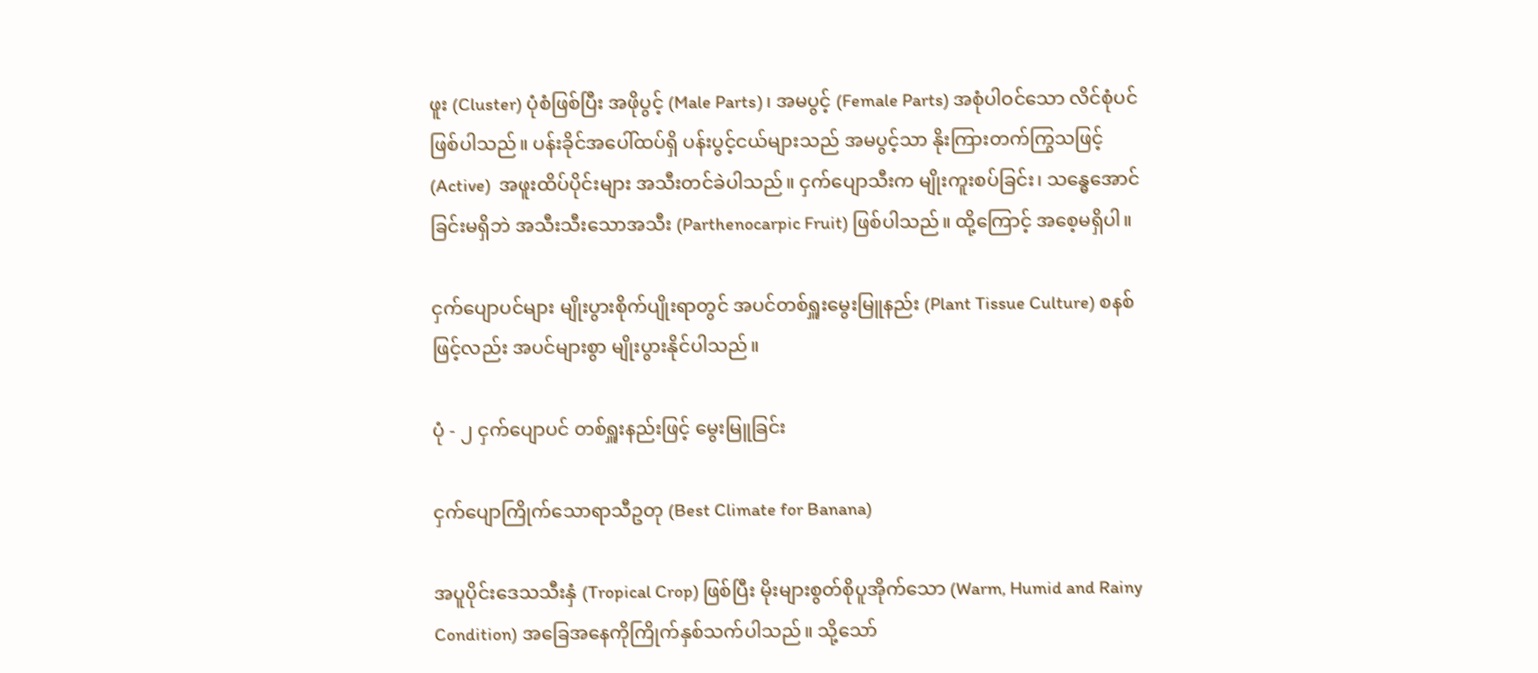ဖူး (Cluster) ပုံစံဖြစ်ပြီး အဖိုပွင့် (Male Parts)၊ အမပွင့် (Female Parts) အစုံပါဝင်သော လိင်စုံပင်ဖြစ်ပါသည်။ ပန်းခိုင်အပေါ်ထပ်ရှိ ပန်းပွင့်ငယ်များသည် အမပွင့်သာ နိုးကြားတက်ကြွသဖြင့် (Active)  အဖူးထိပ်ပိုင်းများ အသီးတင်ခဲပါသည်။ ငှက်ပျောသီးက မျိုးကူးစပ်ခြင်း၊ သန္ဓေအောင်ခြင်းမရှိဘဲ အသီးသီးသောအသီး (Parthenocarpic Fruit) ဖြစ်ပါသည်။ ထို့ကြောင့် အစေ့မရှိပါ။

ငှက်ပျောပင်များ မျိုးပွားစိုက်ပျိုးရာတွင် အပင်တစ်ရှူးမွေးမြူနည်း (Plant Tissue Culture) စနစ်ဖြင့်လည်း အပင်များစွာ မျိုးပွားနိုင်ပါသည်။

ပုံ - ၂ ငှက်ပျောပင် တစ်ရှူးနည်းဖြင့် မွေးမြူခြင်း

ငှက်ပျောကြိုက်သောရာသီဥတု (Best Climate for Banana)

အပူပိုင်းဒေသသီးနှံ (Tropical Crop) ဖြစ်ပြီး မိုးများစွတ်စိုပူအိုက်သော (Warm, Humid and Rainy Condition) အခြေအနေကိုကြိုက်နှစ်သက်ပါသည်။ သို့သော်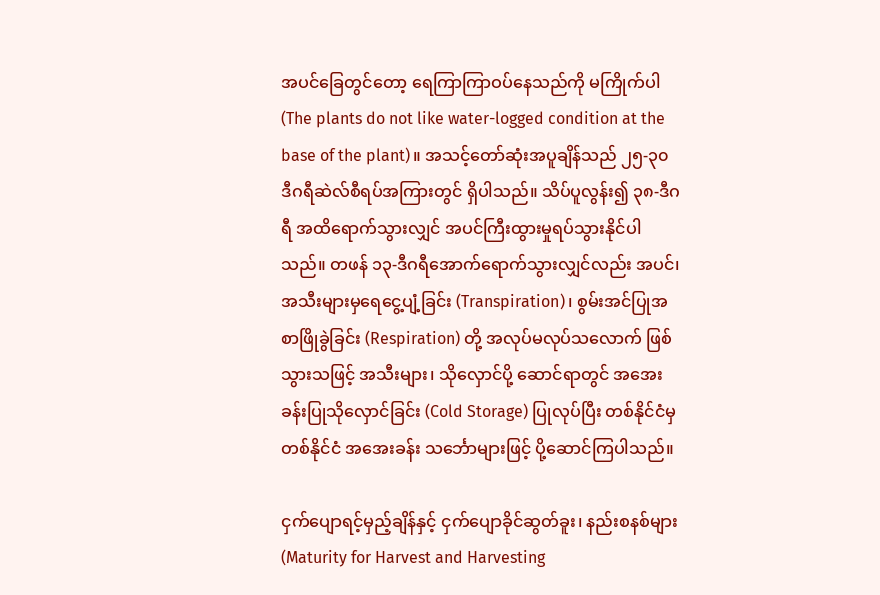အပင်ခြေတွင်တော့ ရေကြာကြာဝပ်နေသည်ကို မကြိုက်ပါ (The plants do not like water-logged condition at the base of the plant)။ အသင့်တော်ဆုံးအပူချိန်သည် ၂၅-၃၀ ဒီဂရီဆဲလ်စီရပ်အကြားတွင် ရှိပါသည်။ သိပ်ပူလွန်း၍ ၃၈-ဒီဂရီ အထိရောက်သွားလျှင် အပင်ကြီးထွားမှုရပ်သွားနိုင်ပါသည်။ တဖန် ၁၃-ဒီဂရီအောက်ရောက်သွားလျှင်လည်း အပင်၊ အသီးများမှရေငွေ့ပျံ့ခြင်း (Transpiration)၊ စွမ်းအင်ပြုအစာဖြိုခွဲခြင်း (Respiration) တို့ အလုပ်မလုပ်သလောက် ဖြစ်သွားသဖြင့် အသီးများ၊ သိုလှောင်ပို့ ဆောင်ရာတွင် အအေးခန်းပြုသိုလှောင်ခြင်း (Cold Storage) ပြုလုပ်ပြီး တစ်နိုင်ငံမှ တစ်နိုင်ငံ အအေးခန်း သင်္ဘောများဖြင့် ပို့ဆောင်ကြပါသည်။

ငှက်ပျောရင့်မှည့်ချိန်နှင့် ငှက်ပျောခိုင်ဆွတ်ခူး၊ နည်းစနစ်များ (Maturity for Harvest and Harvesting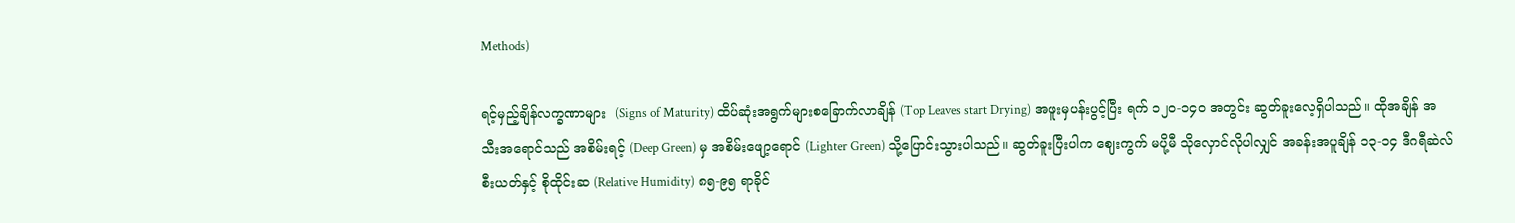Methods)

ရင့်မှည့်ချိန်လက္ခဏာများ  (Signs of Maturity) ထိပ်ဆုံးအရွက်များစခြောက်လာချိန် (Top Leaves start Drying) အဖူးမှပန်းပွင့်ပြီး ရက် ၁၂၀-၁၄၀ အတွင်း ဆွတ်ခူးလေ့ရှိပါသည်။ ထိုအချိန် အသီးအရောင်သည် အစိမ်းရင့် (Deep Green) မှ အစိမ်းဖျော့ရောင် (Lighter Green) သို့‌ပြောင်းသွားပါသည်။ ဆွတ်ခူးပြီးပါက ဈေးကွက် မပို့မီ သိုလှောင်လိုပါလျှင် အခန်းအပူချိန် ၁၃-၁၄ ဒီဂရီဆဲလ်စီးယတ်နှင့် စိုထိုင်းဆ (Relative Humidity) ၈၅-၉၅ ရာခိုင်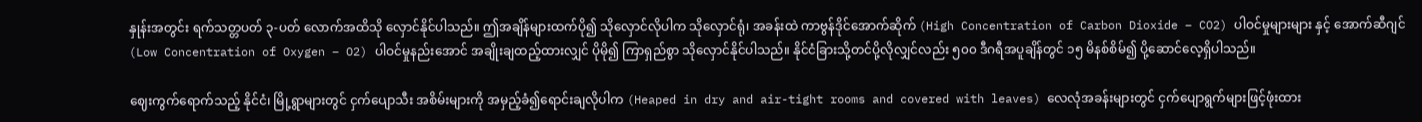နှုန်းအတွင်း ရက်သတ္တပတ် ၃-ပတ် လောက်အထိသို လှောင်နိုင်ပါသည်။ ဤအချိန်များထက်ပို၍ သိုလှောင်လိုပါက သိုလှောင်ရုံ၊ အခန်းထဲ ကာဗွန်ဒိုင်အောက်ဆိုက် (High Concentration of Carbon Dioxide – CO2) ပါဝင်မှုများများ နှင့် အောက်ဆီဂျင် (Low Concentration of Oxygen – O2) ပါဝင်မှုနည်းအောင် အချိုးချထည့်ထားလျှင် ပိုမို၍ ကြာရှည်စွာ သိုလှောင်နိုင်ပါသည်။ နိုင်ငံခြားသို့တင်ပို့လိုလျှင်လည်း ၅၀၀ ဒီဂရီအပူချိန်တွင် ၁၅ မိနစ်စိမ်၍ ပို့ဆောင်လေ့ရှိပါသည်။

ဈေးကွက်ရောက်သည့် နိုင်ငံ၊ မြို့ရွာများတွင် ငှက်ပျောသီး အစိမ်းများကို အမှည့်ခံ၍ရောင်းချလိုပါက (Heaped in dry and air-tight rooms and covered with leaves) လေလုံအခန်းများတွင် ငှက်ပျောရွက်များဖြင့်ဖုံးထား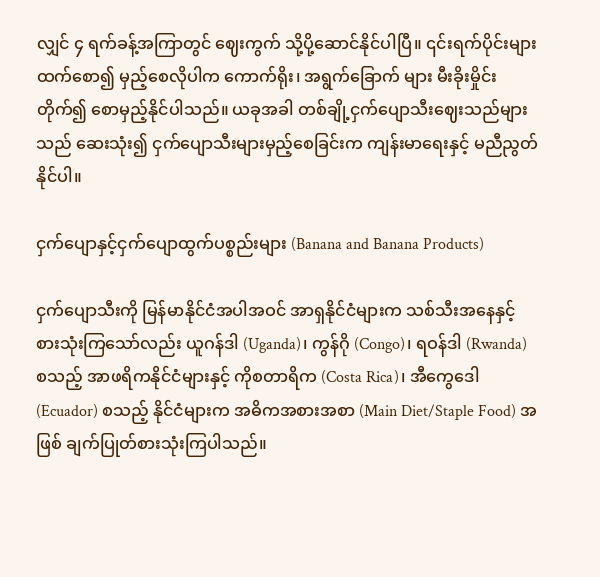လျှင် ၄ ရက်ခန့်အကြာတွင် ဈေးကွက် သို့ပို့ဆောင်နိုင်ပါပြီ။ ၎င်းရက်ပိုင်းများထက်စော၍ မှည့်စေလိုပါက ကောက်ရိုး၊ အရွက်ခြောက် များ မီးခိုးမှိုင်းတိုက်၍ စောမှည့်နိုင်ပါသည်။ ယခုအခါ တစ်ချို့ငှက်ပျောသီးဈေးသည်များသည် ဆေးသုံး၍ ငှက်ပျောသီးများမှည့်စေခြင်းက ကျန်းမာရေးနှင့် မညီညွတ်နိုင်ပါ။

ငှက်ပျောနှင့်ငှက်ပျောထွက်ပစ္စည်းများ (Banana and Banana Products)

ငှက်ပျောသီးကို မြန်မာနိုင်ငံအပါအဝင် အာရှနိုင်ငံများက သစ်သီးအနေနှင့် စားသုံးကြသော်လည်း ယူဂန်ဒါ (Uganda)၊ ကွန်ဂို (Congo)၊ ရဝန်ဒါ (Rwanda) စသည့် အာဖရိကနိုင်ငံများနှင့် ကိုစတာရိက (Costa Rica)၊ အီကွေဒေါ (Ecuador) စသည့် နိုင်ငံများက အဓိကအစားအစာ (Main Diet/Staple Food) အဖြစ် ချက်ပြုတ်စားသုံးကြပါသည်။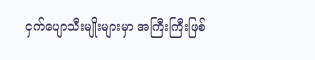ငှက်ပျောသီးမျိုးများမှာ အကြီးကြီးဖြစ်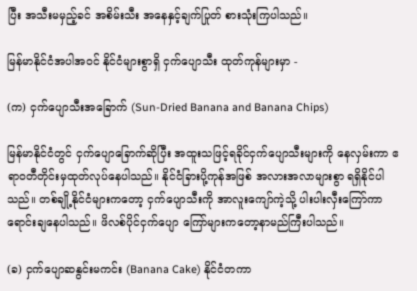ပြီး အသီးမမှည့်ခင် အစိမ်းသီး အနေနှင့်ချက်ပြုတ် စားသုံးကြပါသည်။

မြန်မာနိုင်ငံအပါအဝင် နိုင်ငံများစွာရှိ ငှက်ပျောသီး ထုတ်ကုန်များမှာ -

(က) ငှက်ပျောသီးအခြောက် (Sun-Dried Banana and Banana Chips)

မြန်မာနိုင်ငံတွင် ငှက်ပျောခြောက်ဆိုပြီး အထူးသဖြင့်ရခိုင်ငှက်ပျောသီးများကို နေလှမ်းကာ ဧရာဝတီတိုင်းမှထုတ်လုပ်နေပါသည်။ နိုင်ငံခြားပို့ကုန်အဖြစ် အလားအလာများစွာ ရရှိနိုင်ပါသည်။ တစ်ချို့နိုင်ငံများကတော့ ငှက်ပျောသီးကို အာလူးကျော်ကဲ့သို့ ပါးပါးလှီးကြော်ကာ ရောင်းချနေပါသည်။ ဖိလစ်ပိုင်ငှက်ပျော ကြော်များကတော့နာမည်ကြီးပါသည်။

(ခ) ငှက်ပျောဆနွင်းမကင်း (Banana Cake) နိုင်ငံတကာ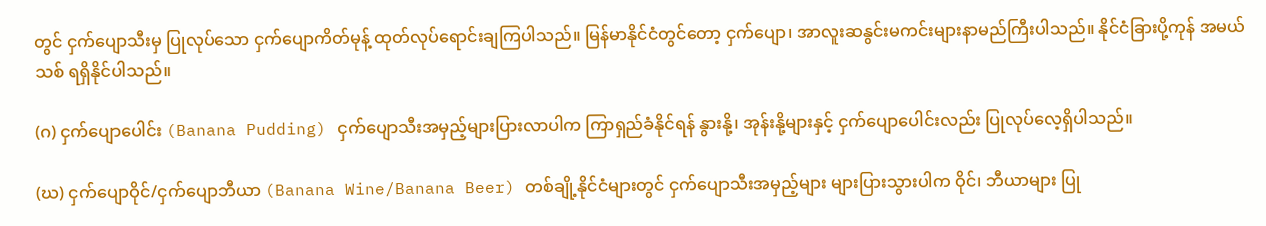တွင် ငှက်ပျောသီးမှ ပြုလုပ်သော ငှက်ပျောကိတ်မုန့် ထုတ်လုပ်ရောင်းချကြပါသည်။ မြန်မာနိုင်ငံတွင်တော့ ငှက်ပျော၊ အာလူးဆနွင်းမကင်းများနာမည်ကြီးပါသည်။ နိုင်ငံခြားပို့ကုန် အမယ်သစ် ရရှိနိုင်ပါသည်။

(ဂ) ငှက်ပျောပေါင်း (Banana Pudding) ငှက်ပျောသီးအမှည့်များပြားလာပါက ကြာရှည်ခံနိုင်ရန် နွားနို့၊ အုန်းနို့များနှင့် ငှက်ပျောပေါင်းလည်း ပြုလုပ်လေ့ရှိပါသည်။

(ဃ) ငှက်ပျောဝိုင်/ငှက်ပျောဘီယာ (Banana Wine/Banana Beer) တစ်ချို့နိုင်ငံများတွင် ငှက်ပျောသီးအမှည့်များ များပြားသွားပါက ဝိုင်၊ ဘီယာများ ပြု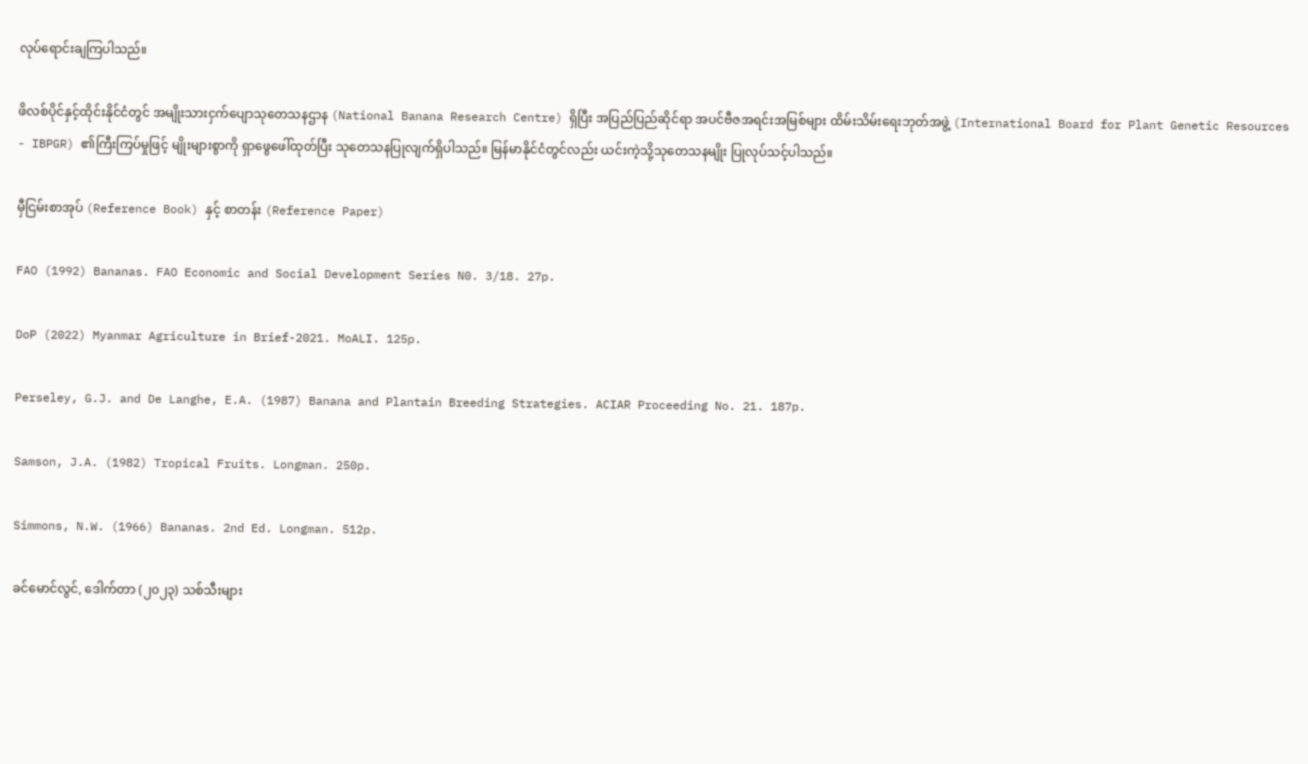လုပ်ရောင်းချကြပါသည်။

ဖိလစ်ပိုင်နှင့်ထိုင်းနိုင်ငံတွင် အမျိုးသားငှက်ပျောသုတေသနဌာန (National Banana Research Centre) ရှိပြီး အပြည်ပြည်ဆိုင်ရာ အပင်ဗီဇအရင်းအမြစ်များ ထိမ်းသိမ်းရေးဘုတ်အဖွဲ့ (International Board for Plant Genetic Resources - IBPGR) ၏ကြီးကြပ်မှုဖြင့် မျိုးများစွာကို ရှာဖွေဖေါ်ထုတ်ပြီး သုတေသနပြုလျက်ရှိပါသည်။ မြန်မာနိုင်ငံတွင်လည်း ယင်းကဲ့သို့သုတေသနမျိုး ပြုလုပ်သင့်ပါသည်။

မှီငြမ်းစာအုပ် (Reference Book) နှင့် စာတန်း (Reference Paper)

FAO (1992) Bananas. FAO Economic and Social Development Series N0. 3/18. 27p.

DoP (2022) Myanmar Agriculture in Brief-2021. MoALI. 125p.

Perseley, G.J. and De Langhe, E.A. (1987) Banana and Plantain Breeding Strategies. ACIAR Proceeding No. 21. 187p.

Samson, J.A. (1982) Tropical Fruits. Longman. 250p.

Simmons, N.W. (1966) Bananas. 2nd Ed. Longman. 512p.

ခင်မောင်လွင်, ဒေါက်တာ (၂၀၂၃) သစ်သီးများ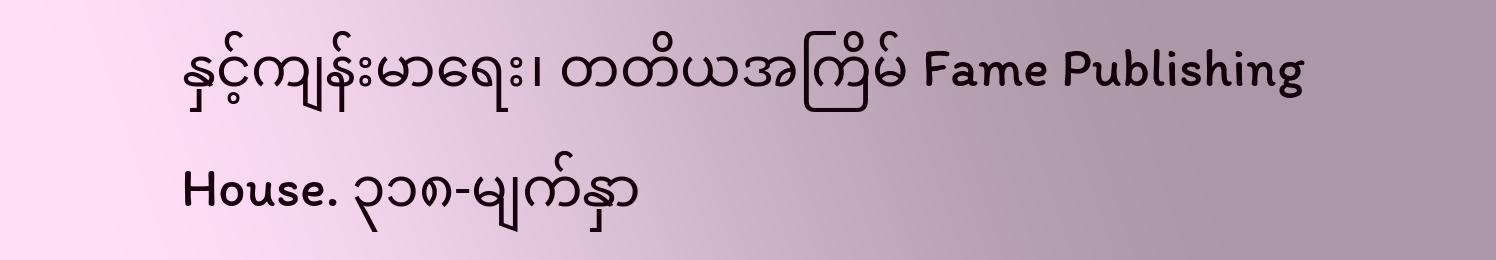နှင့်ကျန်းမာရေး၊ တတိယအကြိမ် Fame Publishing House. ၃၁၈-မျက်နှာ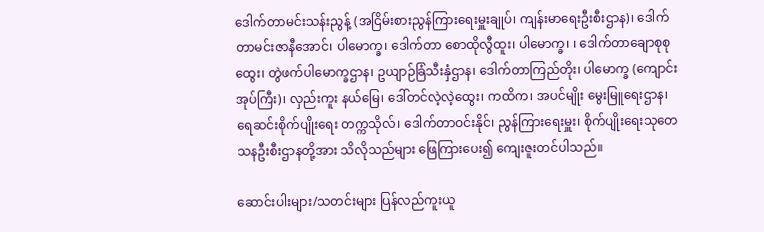ဒေါက်တာမင်းသန်းညွန့် (အငြိမ်းစားညွန်ကြားရေးမှူးချုပ်၊ ကျန်းမာရေးဦးစီးဌာန)၊ ဒေါက်တာမင်းဇာနီအောင်၊ ပါမောက္ခ၊ ဒေါက်တာ စောထိုလွီထူး၊ ပါမောက္ခ၊ ၊ ဒေါက်တာချောစုစုထွေး၊ တွဲဖက်ပါမောက္ခဌာန၊ ဥယျာဉ်ခြံသီးနှံဌာန၊ ဒေါက်တာကြည်တိုး၊ ပါမောက္ခ (ကျောင်းအုပ်ကြီး)၊ လှည်းကူး နယ်မြေ၊ ဒေါ်တင်လဲ့လဲ့ထွေး၊ ကထိက၊ အပင်မျိုး မွေးမြူရေးဌာန၊ ရေဆင်းစိုက်ပျိုးရေး တက္ကသိုလ်၊ ဒေါက်တာဝင်းနိုင်၊ ညွန်ကြားရေးမှူး၊ စိုက်ပျိုးရေးသုတေသနဦးစီးဌာနတို့အား သိလိုသည်များ ဖြေကြားပေး၍ ကျေးဇူးတင်ပါသည်။

ဆောင်းပါးများ/သတင်းများ ပြန်လည်ကူးယူ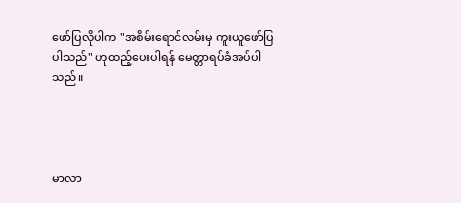ဖော်ပြလိုပါက "အစိမ်းရောင်လမ်းမှ ကူးယူဖော်ပြပါသည်" ဟုထည့်ပေးပါရန် မေတ္တာရပ်ခံအပ်ပါသည်။




မာလာ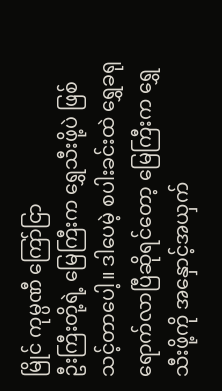မြိုင် ကုမ္ပဏီ ကြော်ငြာ
ဦးကြီးတို့ရဲ့ မြေကြီးက ရွှေသီးဖို့ပဲ ဖြစ်သင့်တာပေါ့။ ဒါပေမဲ့ စပါးခင်းထဲ ရွှေခရုရောက်လာပြီဆိုရင်တော့ မြေကြီးက ရွှေသီးဖို့ကို အနှောင့်အယှက်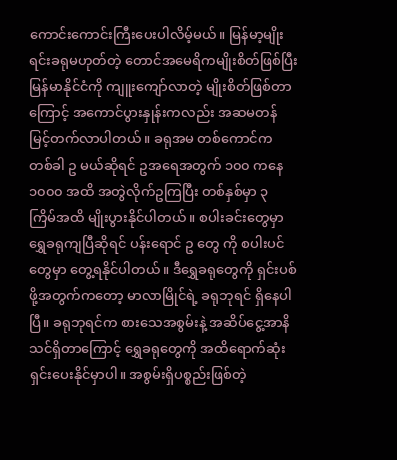ကောင်းကောင်းကြီးပေးပါလိမ့်မယ်။ မြန်မာ့မျိုးရင်းခရုမဟုတ်တဲ့ တောင်အမေရိကမျိုးစိတ်ဖြစ်ပြီး မြန်မာနိုင်ငံကို ကျူးကျော်လာတဲ့ မျိုးစိတ်ဖြစ်တာကြောင့် အကောင်ပွားနှုန်းကလည်း အဆမတန် မြင့်တက်လာပါတယ်။ ခရုအမ တစ်ကောင်က တစ်ခါ ဥ မယ်ဆိုရင် ဥအရေအတွက် ၁၀၀ ကနေ ၁၀၀၀ အထိ အတွဲလိုက်ဥကြပြီး တစ်နှစ်မှာ ၃ ကြိမ်အထိ မျိုးပွားနိုင်ပါတယ်။ စပါးခင်းတွေမှာ ရွှေခရုကျပြီဆိုရင် ပန်းရောင် ဥ တွေ ကို စပါးပင်တွေမှာ တွေ့ရနိုင်ပါတယ်။ ဒီရွှေခရုတွေကို ရှင်းပစ်ဖို့အတွက်ကတော့ မာလာမြိုင်ရဲ့ ခရုဘုရင် ရှိနေပါပြီ။ ခရုဘုရင်က စားသေအစွမ်းနဲ့ အဆိပ်ငွေ့အာနိသင်ရှိတာကြောင့် ရွှေခရုတွေကို အထိရောက်ဆုံး ရှင်းပေးနိုင်မှာပါ။ အစွမ်းရှိပစ္စည်းဖြစ်တဲ့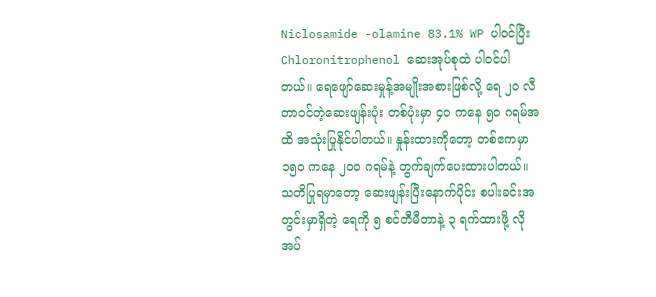Niclosamide -olamine 83.1% WP ပါဝင်ပြီး Chloronitrophenol ဆေးအုပ်စုထဲ ပါဝင်ပါတယ်။ ရေဖျော်ဆေးမှုန့်အမျိုးအစားဖြစ်လို့ ရေ ၂၀ လီတာဝင်တဲ့ဆေးဖျန်းပုံး တစ်ပုံးမှာ ၄၀ ကနေ ၅၀ ဂရမ်အထိ အသုံးပြုနိုင်ပါတယ်။ နှုန်းထားကိုတော့ တစ်ဧကမှာ ၁၅၀ ကနေ ၂၀၀ ဂရမ်နဲ့ တွက်ချက်ပေးထားပါတယ်။ သတိပြုရမှာတော့ ဆေးဖျန်းပြီးနောက်ပိုင်း စပါးခင်းအတွင်းမှာရှိတဲ့ ရေကို ၅ စင်တီမီတာနဲ့ ၃ ရက်ထားဖို့ လိုအပ်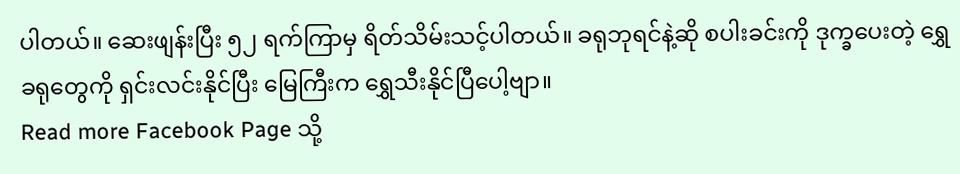ပါတယ်။ ဆေးဖျန်းပြီး ၅၂ ရက်ကြာမှ ရိတ်သိမ်းသင့်ပါတယ်။ ခရုဘုရင်နဲ့ဆို စပါးခင်းကို ဒုက္ခပေးတဲ့ ရွှေခရုတွေကို ရှင်းလင်းနိုင်ပြီး မြေကြီးက ရွှေသီးနိုင်ပြီပေါ့ဗျာ။
Read more Facebook Page သို့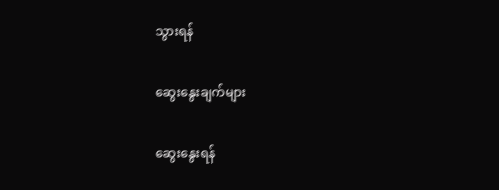သွားရန်

ဆွေးနွေးချက်များ

ဆွေးနွေးရန်